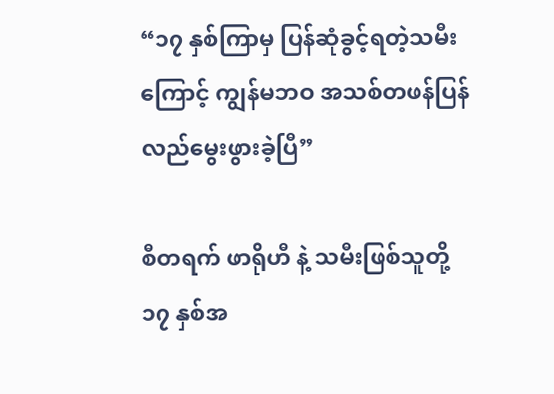“၁၇ နှစ်ကြာမှ ပြန်ဆုံခွင့်ရတဲ့သမီးကြောင့် ကျွန်မဘဝ အသစ်တဖန်ပြန်လည်မွေးဖွားခဲ့ပြီ”

စီတရက် ဖာရိုဟီ နဲ့ သမီးဖြစ်သူတို့ ၁၇ နှစ်အ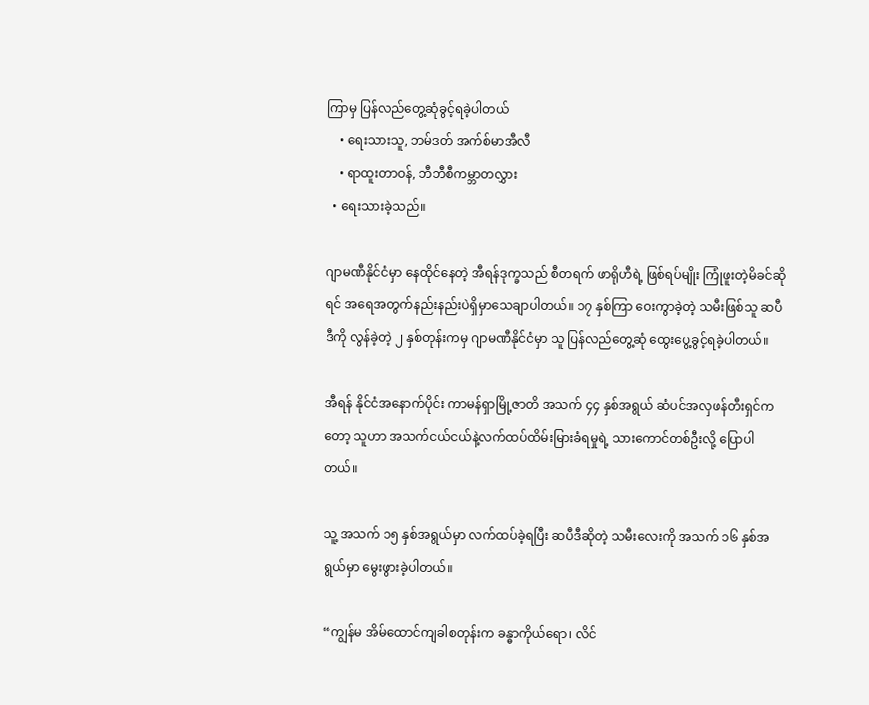ကြာမှ ပြန်လည်တွေ့ဆုံခွင့်ရခဲ့ပါတယ်
    • ရေးသားသူ, ဘမ်ဒတ် အက်စ်မာအီလီ
    • ရာထူးတာဝန်, ဘီဘီစီကမ္ဘာတလွှား
  • ရေးသားခဲ့သည်။

ဂျာမဏီနိုင်ငံမှာ နေထိုင်နေတဲ့ အီရန်ဒုက္ခသည် စီတရက် ဖာရိုဟီရဲ့ ဖြစ်ရပ်မျိုး ကြုံဖူးတဲ့မိခင်ဆိုရင် အရေအတွက်နည်းနည်းပဲရှိမှာသေချာပါတယ်။ ၁၇ နှစ်ကြာ ဝေးကွာခဲ့တဲ့ သမီးဖြစ်သူ ဆပီဒီကို လွန်ခဲ့တဲ့ ၂ နှစ်တုန်းကမှ ဂျာမဏီနိုင်ငံမှာ သူ ပြန်လည်တွေ့ဆုံ ထွေးပွေ့ခွင့်ရခဲ့ပါတယ်။

အီရန် နိုင်ငံအနောက်ပိုင်း ကာမန်ရှာမြို့ဇာတိ အသက် ၄၄ နှစ်အရွယ် ဆံပင်အလှဖန်တီးရှင်ကတော့ သူဟာ အသက်ငယ်ငယ်နဲ့လက်ထပ်ထိမ်းမြားခံရမှုရဲ့ သားကောင်တစ်ဦးလို့ ပြောပါတယ်။

သူ့ အသက် ၁၅ နှစ်အရွယ်မှာ လက်ထပ်ခဲ့ရပြီး ဆပီဒီဆိုတဲ့ သမီးလေးကို အသက် ၁၆ နှစ်အရွယ်မှာ မွေးဖွားခဲ့ပါတယ်။

“ကျွန်မ အိမ်ထောင်ကျခါစတုန်းက ခန္ဓာကိုယ်ရော၊ လိင်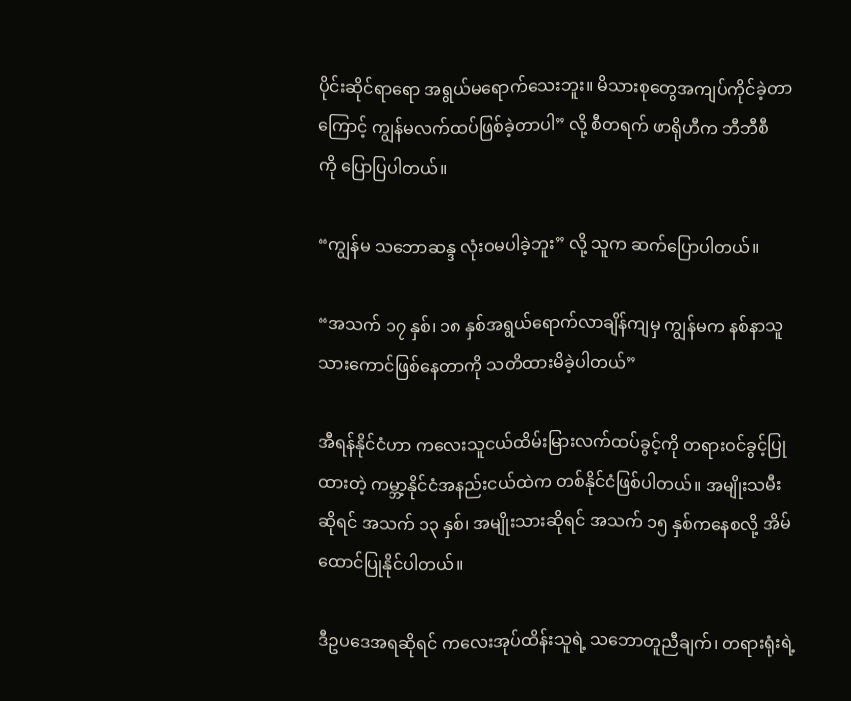ပိုင်းဆိုင်ရာရော အရွယ်မရောက်သေးဘူး။ မိသားစုတွေအကျပ်ကိုင်ခဲ့တာကြောင့် ကျွန်မလက်ထပ်ဖြစ်ခဲ့တာပါ” လို့ စီတရက် ဖာရိုဟီက ဘီဘီစီကို ‌ပြောပြပါတယ်။

“ကျွန်မ သဘောဆန္ဒ လုံးဝမပါခဲ့ဘူး” လို့ သူက ဆက်ပြောပါတယ်။

“အသက် ၁၇ နှစ်၊ ၁၈ နှစ်အရွယ်ရောက်လာချိန်ကျမှ ကျွန်မက နစ်နာသူ သားကောင်ဖြစ်နေတာကို သတိထားမိခဲ့ပါတယ်”

အီရန်နိုင်ငံဟာ ကလေးသူငယ်ထိမ်းမြားလက်ထပ်ခွင့်ကို တရားဝင်ခွင့်ပြုထားတဲ့ ကမ္ဘာ့နိုင်ငံအနည်းငယ်‌ထဲက တစ်နိုင်ငံဖြစ်ပါတယ်။ အမျိုးသမီးဆိုရင် အသက် ၁၃ နှစ်၊ အမျိုးသားဆိုရင် အသက် ၁၅ နှစ်ကနေစလို့ အိမ်ထောင်ပြုနိုင်ပါတယ်။

ဒီဥပဒေအရဆိုရင် ကလေးအုပ်ထိန်းသူရဲ့ သဘောတူညီချက်၊ တရားရုံးရဲ့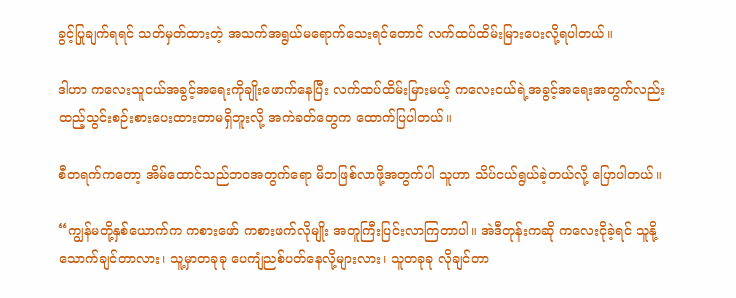ခွင့်ပြုချက်ရရင် သတ်မှတ်ထားတဲ့ အသက်အရွယ်မရောက်သေးရင်တောင် လက်ထပ်ထိမ်းမြားပေးလို့ရပါတယ်။

ဒါဟာ ကလေးသူငယ်အခွင့်အရေးကိုချိုးဖောက်နေပြီး လက်ထပ်ထိမ်းမြားမယ့် ကလေးငယ်ရဲ့အခွင့်အရေးအတွက်လည်း ထည့်သွင်းစဉ်းစားပေးထားတာမရှိဘူးလို့ အကဲခတ်တွေက ထောက်ပြပါတယ်။

စီတရက်ကတော့ အိမ်ထောင်သည်ဘဝအတွက်ရော မိဘဖြစ်လာဖို့အတွက်ပါ သူဟာ သိပ်ငယ်ရွယ်ခဲ့တယ်လို့ ပြောပါတယ်။

“ကျွန်မတို့နှစ်ယောက်က ကစားဖော် ကစားဖက်လိုမျိုး အတူကြီးပြင်းလာကြတာပါ။ အဲဒီတုန်းကဆို ကလေးငိုခဲ့ရင် သူနို့သောက်ချင်တာလား၊ သူ့မှာတခုခု ပေကျံညစ်ပတ်နေလို့များလား၊ သူတခုခု လိုချင်တာ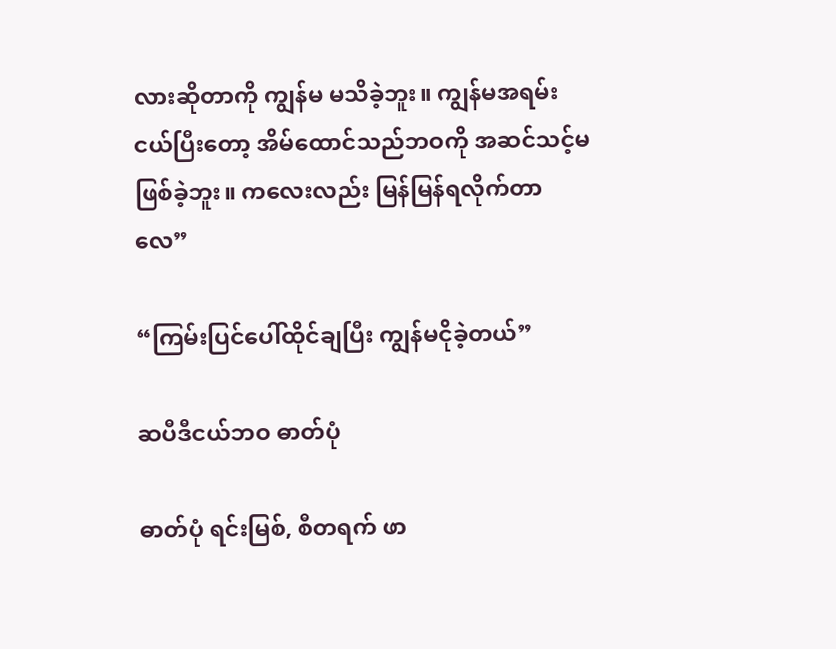လားဆိုတာကို ကျွန်မ မသိခဲ့ဘူး။ ကျွန်မအရမ်းငယ်ပြီးတော့ အိမ်ထောင်သည်ဘဝကို အဆင်သင့်မဖြစ်ခဲ့ဘူး။ ကလေးလည်း မြန်မြန်ရလိုက်တာလေ”

“ကြမ်းပြင်ပေါ်ထိုင်ချပြီး ကျွန်မငိုခဲ့တယ်”

ဆပီဒီငယ်ဘဝ ဓာတ်ပုံ

ဓာတ်ပုံ ရင်းမြစ်, စီတရက် ဖာ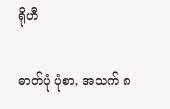ရိုဟီ

ဓာတ်ပုံ ပုံစာ, အသက် ၈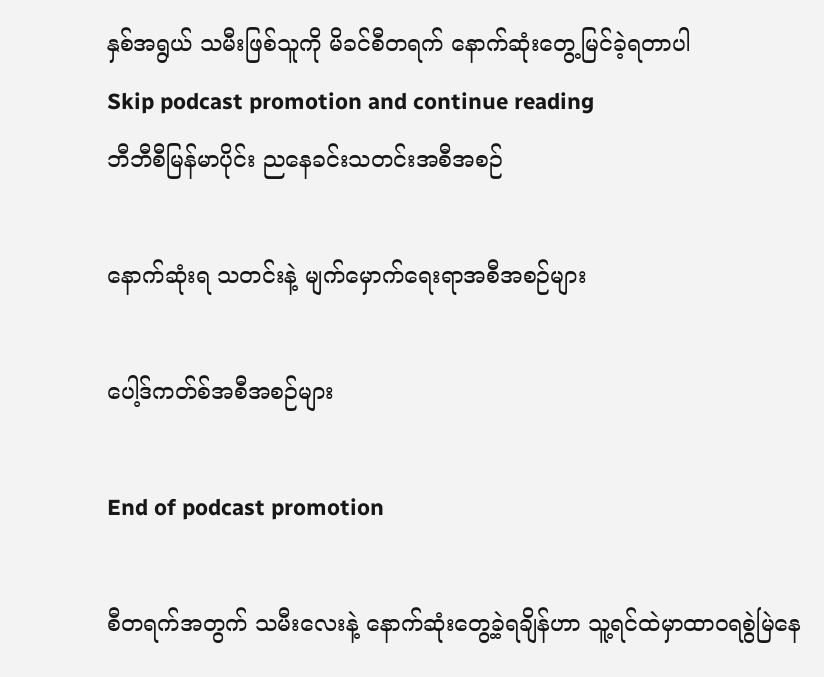နှစ်အရွယ် သမီးဖြစ်သူကို မိခင်စီတရက် နောက်ဆုံးတွေ့မြင်ခဲ့ရတာပါ
Skip podcast promotion and continue reading
ဘီဘီစီမြန်မာပိုင်း ညနေခင်းသတင်းအစီအစဉ်

နောက်ဆုံးရ သတင်းနဲ့ မျက်မှောက်ရေးရာအစီအစဉ်များ

ပေါ့ဒ်ကတ်စ်အစီအစဉ်များ

End of podcast promotion

စီတရက်အတွက် သမီးလေးနဲ့ နောက်ဆုံးတွေ့ခဲ့ရချိန်ဟာ သူ့ရင်ထဲမှာထာဝရစွဲမြဲနေ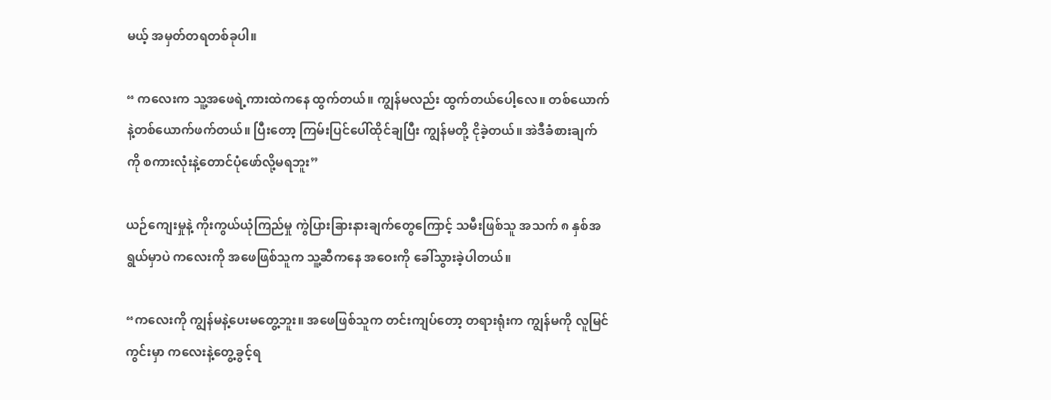မယ့် အမှတ်တရတစ်ခုပါ။

“ ကလေးက သူ့အဖေရဲ့ကားထဲကနေ ထွက်တယ်။ ကျွန်မလည်း ထွက်တယ်ပေါ့လေ။ တစ်ယောက်နဲ့တစ်ယောက်ဖက်တယ်။ ပြီးတော့ ကြမ်းပြင်ပေါ်ထိုင်ချပြီး ကျွန်မတို့ ငိုခဲ့တယ်။ အဲဒီခံစားချက်ကို စကားလုံးနဲ့တောင်ပုံဖော်လို့မရဘူး”

ယဉ်ကျေးမှုနဲ့ ကိုးကွယ်ယုံကြည်မှု ကွဲပြားခြားနားချက်တွေကြောင့် သမီးဖြစ်သူ အသက် ၈ နှစ်အရွယ်မှာပဲ ကလေးကို အဖေဖြစ်သူက သူ့ဆီကနေ အဝေးကို ခေါ်သွားခဲ့ပါတယ်။

“ကလေးကို ကျွန်မနဲ့ပေးမတွေ့ဘူး။ အဖေဖြစ်သူက တင်းကျပ်တော့ တရားရုံးက ကျွန်မကို လူမြင်ကွင်းမှာ ကလေးနဲ့တွေ့ခွင့်ရ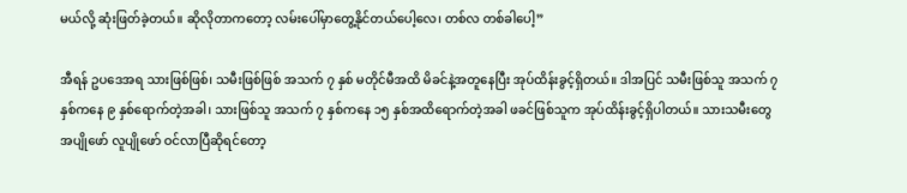မယ်လို့ ဆုံးဖြတ်ခဲ့တယ်။ ဆိုလိုတာကတော့ လမ်းပေါ်မှာတွေ့နိုင်တယ်ပေါ့လေ၊ တစ်လ တစ်ခါပေါ့”

အီရန် ဥပဒေအရ သားဖြစ်ဖြစ်၊ သမီးဖြစ်ဖြစ် အသက် ၇ နှစ် မတိုင်မီအထိ မိခင်နဲ့အတူနေပြီး အုပ်ထိန်းခွင့်ရှိတယ်။ ဒါအပြင် သမီးဖြစ်သူ အသက် ၇ နှစ်ကနေ ၉ နှစ်ရောက်တဲ့အခါ၊ သားဖြစ်သူ အသက် ၇ နှစ်ကနေ ၁၅ နှစ်အထိရောက်တဲ့အခါ ဖခင်ဖြစ်သူက အုပ်ထိန်းခွင့်ရှိပါတယ်။ သားသမီးတွေအပျိုဖော် လူပျိုဖော် ဝင်လာပြီဆိုရင်တော့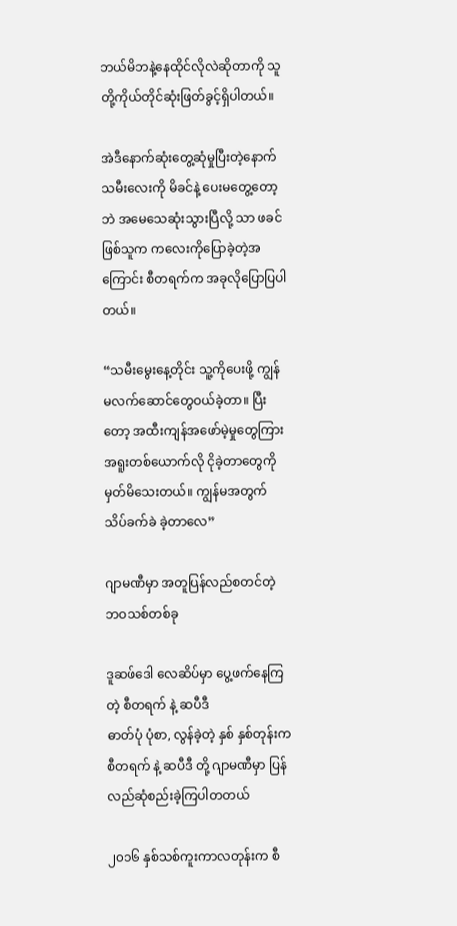ဘယ်မိဘနဲ့နေထိုင်လိုလဲဆိုတာကို သူတို့ကိုယ်တိုင်ဆုံးဖြတ်ခွင့်ရှိပါတယ်။

အဲဒီနောက်ဆုံးတွေ့ဆုံမှုပြီးတဲ့နောက် သမီးလေးကို မိခင်နဲ့ ပေးမတွေ့တော့ဘဲ အမေသေဆုံးသွားပြီလို့ သာ ဖခင်ဖြစ်သူက ကလေးကိုပြောခဲ့တဲ့အကြောင်း စီတရက်က အခုလိုပြောပြပါတယ်။

“သမီးမွေးနေ့တိုင်း သူ့ကိုပေးဖို့ ကျွန်မလက်ဆောင်တွေဝယ်ခဲ့တာ။ ပြီးတော့ အထီးကျန်အဖော်မဲ့မှုတွေကြား အရူးတစ်ယောက်လို ငိုခဲ့တာတွေကို မှတ်မိသေးတယ်။ ကျွန်မအတွက် သိပ်ခက်ခဲ ခဲ့တာလေ”

ဂျာမဏီမှာ အတူပြန်လည်စတင်တဲ့ ဘဝသစ်တစ်ခု

ဒူဆဖ်ဒေါ လေဆိပ်မှာ ပွေ့ဖက်နေကြတဲ့ စီတရက် နဲ့ ဆပီဒီ
ဓာတ်ပုံ ပုံစာ, လွန်ခဲ့တဲ့ နှစ် နှစ်တုန်းက စီတရက် နဲ့ ဆပီဒီ တို့ ဂျာမဏီမှာ ပြန်လည်ဆုံစည်းခဲ့ကြပါတတယ်

၂၀၁၆ နှစ်သစ်ကူးကာလတုန်းက စီ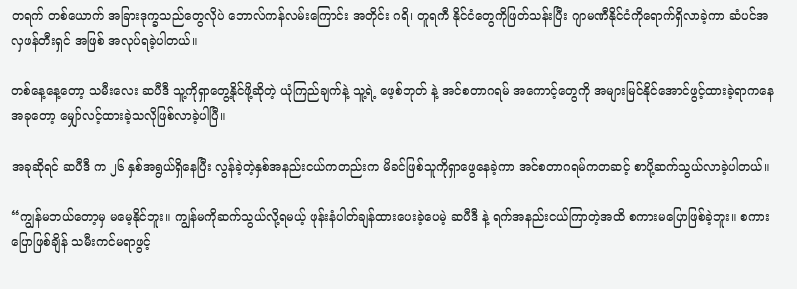တရက် တစ်ယောက် အခြားဒုက္ခသည်တွေလိုပဲ ဘောလ်ကန်လမ်းကြောင်း အတိုင်း ဂရိ၊ တူရကီ နိုင်ငံတွေကိုဖြတ်သန်းပြီး ဂျာမဏီနိုင်ငံကိုရောက်ရှိလာခဲ့ကာ ဆံပင်အလှဖန်တီးရှင် အဖြစ် အလုပ်ရခဲ့ပါတယ်။

တစ်နေ့နေ့တော့ သမီးလေး ဆပီဒီ သူ့ကိုရှာတွေ့နိုင်ဖို့ဆိုတဲ့ ယုံကြည်ချက်နဲ့ သူ့ရဲ့ ဖေ့စ်ဘုတ် နဲ့ အင်စတာဂရမ် အကောင့်တွေကို အများမြင်နိုင်အောင်ဖွင့်ထားခဲ့ရာကနေ အခုတော့ မျှော်လင့်ထားခဲ့သလိုဖြစ်လာခဲ့ပါပြီ။

အခုဆိုရင် ဆပီဒီ က ၂၆ နှစ်အရွယ်ရှိနေပြီး လွန်ခဲ့တဲ့နှစ်အနည်းငယ်ကတည်းက မိခင်ဖြစ်သူကိုရှာဖွေနေခဲ့ကာ အင်စတာဂရမ်ကတဆင့် စာပို့ဆက်သွယ်လာခဲ့ပါတယ်။

“ကျွန်မဘယ်တော့မှ မမေ့နိုင်ဘူး။ ကျွန်မကိုဆက်သွယ်လို့ရမယ့် ဖုန်းနံပါတ်ချန်ထားပေးခဲ့ပေမဲ့ ဆပီဒီ နဲ့ ရက်အနည်းငယ်ကြာတဲ့အထိ စကားမပြောဖြစ်ခဲ့ဘူး။ စကားပြောဖြစ်ချိန် သမီးကင်မရာဖွင့်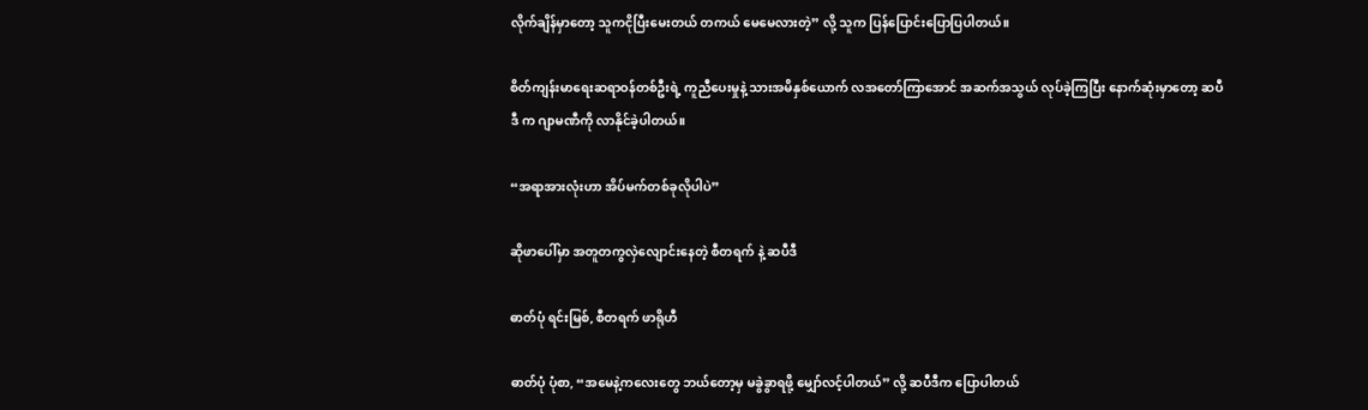လိုက်ချိန်မှာတော့ သူကငိုပြီးမေးတယ် တကယ် မေမေလားတဲ့” လို့ သူက ပြန်ပြောင်းပြောပြပါတယ်။

စိတ်ကျန်းမာရေးဆရာဝန်တစ်ဦးရဲ့ ကူညီပေးမှုနဲ့ သားအမိနှစ်ယောက် လအတော်ကြာအောင် အဆက်အသွယ် လုပ်ခဲ့ကြပြီး နောက်ဆုံးမှာတော့ ဆပီဒီ က ဂျာမဏီကို လာနိုင်ခဲ့ပါတယ်။

“အရာအားလုံးဟာ အိပ်မက်တစ်ခုလိုပါပဲ”

ဆိုဖာပေါ်မှာ အတူတကွလှဲလျောင်းနေတဲ့ စီတရက် နဲ့ ဆပီဒီ

ဓာတ်ပုံ ရင်းမြစ်, စီတရက် ဖာရိုဟီ

ဓာတ်ပုံ ပုံစာ, “အမေနဲ့ကလေးတွေ ဘယ်တော့မှ မခွဲခွာရဖို့ မျှော်လင့်ပါတယ်” လို့ ဆပီဒီက ပြောပါတယ်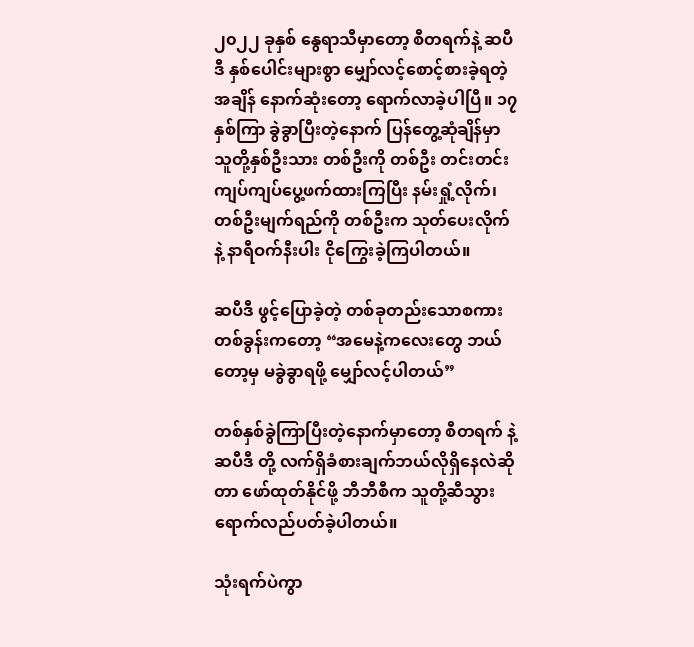၂၀၂၂ ခုနှစ် နွေရာသီမှာတော့ စီတရက်နဲ့ ဆပီဒီ နှစ်ပေါင်းများစွာ မျှော်လင့်စောင့်စားခဲ့ရတဲ့အချိန် နောက်ဆုံးတော့ ရောက်လာခဲ့ပါပြီ။ ၁၇ နှစ်ကြာ ခွဲခွာပြီးတဲ့နောက် ပြန်တွေ့ဆုံချိန်မှာ သူတို့နှစ်ဦးသား တစ်ဦးကို တစ်ဦး တင်းတင်းကျပ်ကျပ်ပွေ့ဖက်ထားကြပြီး နမ်းရှုံ့လိုက်၊ တစ်ဦးမျက်ရည်ကို တစ်ဦးက သုတ်ပေးလိုက်နဲ့ နာရီဝက်နီးပါး ငိုကြွေးခဲ့ကြပါတယ်။

ဆပီဒီ ဖွင့်ပြောခဲ့တဲ့ တစ်ခုတည်းသောစကားတစ်ခွန်းကတော့ “အမေနဲ့ကလေးတွေ ဘယ်တော့မှ မခွဲခွာရဖို့ မျှော်လင့်ပါတယ်”

တစ်နှစ်ခွဲကြာပြီးတဲ့နောက်မှာတော့ စီတရက် နဲ့ ဆပီဒီ တို့ လက်ရှိခံစားချက်ဘယ်လိုရှိနေလဲဆိုတာ ဖော်ထုတ်နိုင်ဖို့ ဘီဘီစီက သူတို့ဆီသွားရောက်လည်ပတ်ခဲ့ပါတယ်။

သုံးရက်ပဲကွာ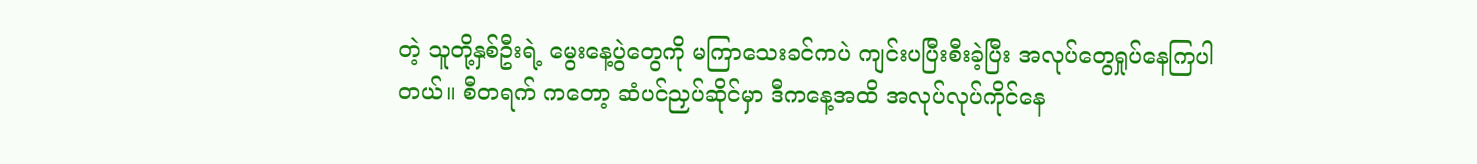တဲ့ သူတို့နှစ်ဦးရဲ့ မွေးနေ့ပွဲတွေကို မကြာသေးခင်ကပဲ ကျင်းပပြီးစီးခဲ့ပြီး အလုပ်တွေရှုပ်နေကြပါတယ်။ စီတရက် ကတော့ ဆံပင်ညှပ်ဆိုင်မှာ ဒီကနေ့အထိ အလုပ်လုပ်ကိုင်နေ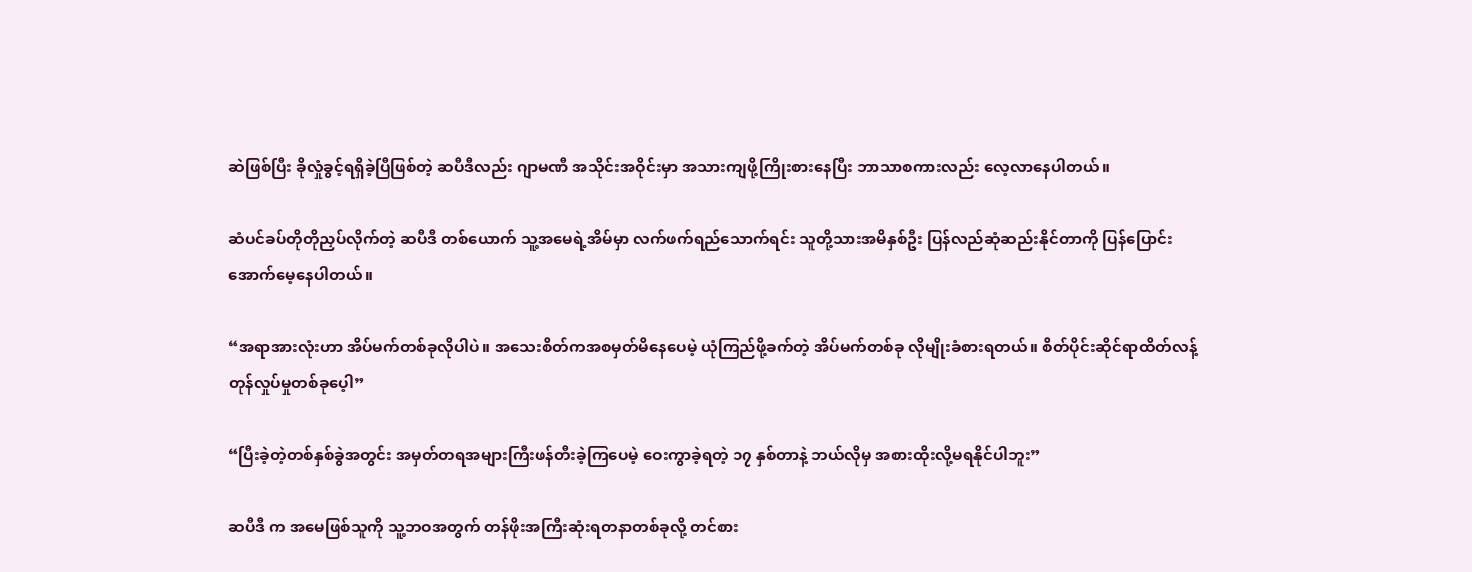ဆဲဖြစ်ပြီး ခိုလှုံခွင့်ရရှိခဲ့ပြီဖြစ်တဲ့ ဆပီဒီလည်း ဂျာမဏီ အသိုင်းအဝိုင်းမှာ အသားကျဖို့ကြိုးစားနေပြီး ဘာသာစကားလည်း လေ့လာနေပါတယ်။

ဆံပင်ခပ်တိုတိုညှပ်လိုက်တဲ့ ဆပီဒီ တစ်ယောက် သူ့အမေရဲ့အိမ်မှာ လက်ဖက်ရည်သောက်ရင်း သူတို့သားအမိနှစ်ဦး ပြန်လည်ဆုံဆည်းနိုင်တာကို ပြန်ပြောင်း အောက်မေ့နေပါတယ်။

“အရာအားလုံးဟာ အိပ်မက်တစ်ခုလိုပါပဲ။ အသေးစိတ်ကအစမှတ်မိနေပေမဲ့ ယုံကြည်ဖို့ခက်တဲ့ အိပ်မက်တစ်ခု လိုမျိုးခံစားရတယ်။ စိတ်ပိုင်းဆိုင်ရာထိတ်လန့်တုန်လှုပ်မှုတစ်ခုပေ့ါ”

“ပြီးခဲ့တဲ့တစ်နှစ်ခွဲအတွင်း အမှတ်တရအများကြီးဖန်တီးခဲ့ကြပေမဲ့ ဝေးကွာခဲ့ရတဲ့ ၁၇ နှစ်တာနဲ့ ဘယ်လိုမှ အစားထိုးလို့မရနိုင်ပါဘူး”

ဆပီဒီ က အမေဖြစ်သူကို သူ့ဘဝအတွက် တန်ဖိုးအကြီးဆုံးရတနာတစ်ခုလို့ တင်စား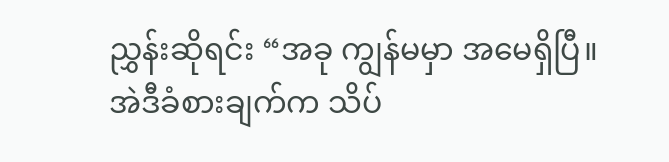ညွှန်းဆိုရင်း “အခု ကျွန်မမှာ အမေရှိပြီ။ အဲဒီခံစားချက်က သိပ်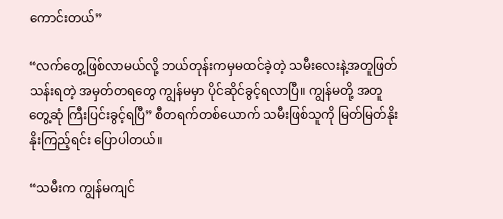ကောင်းတယ်”

“လက်တွေ့ဖြစ်လာမယ်လို့ ဘယ်တုန်းကမှမထင်ခဲ့တဲ့ သမီးလေးနဲ့အတူဖြတ်သန်းရတဲ့ အမှတ်တရတွေ ကျွန်မမှာ ပိုင်ဆိုင်ခွင့်ရလာပြီ။ ကျွန်မတို့ အတူတွေ့ဆုံ ကြီးပြင်းခွင့်ရပြီ” စီတရက်တစ်ယောက် သမီးဖြစ်သူကို မြတ်မြတ်နိုးနိုးကြည့်ရင်း ပြောပါတယ်။

“သမီးက ကျွန်မကျင်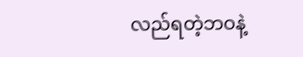လည်ရတဲ့ဘဝနဲ့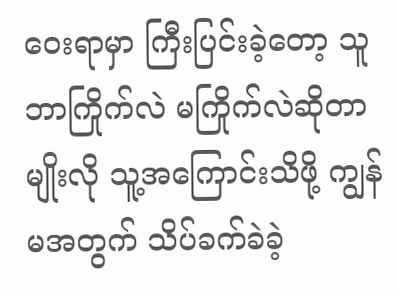ဝေးရာမှာ ကြီးပြင်းခဲ့တော့ သူဘာကြိုက်လဲ မကြိုက်လဲဆိုတာမျိုးလို သူ့အကြောင်းသိဖို့ ကျွန်မအတွက် သိပ်ခက်ခဲခဲ့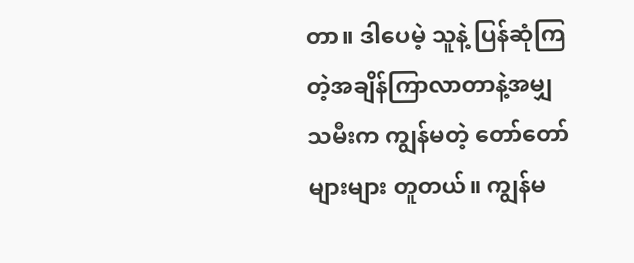တာ။ ဒါပေမဲ့ သူနဲ့ ပြန်ဆုံကြတဲ့အချိန်ကြာလာတာနဲ့အမျှ သမီးက ကျွန်မတဲ့ တော်တော်များများ တူတယ်။ ကျွန်မ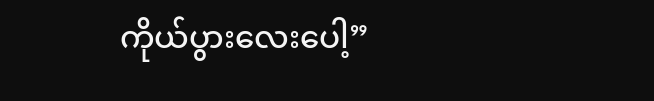ကိုယ်ပွားလေးပေါ့”